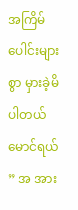အကြိမ်ပေါင်းများစွာ မှားခဲ့မိပါတယ် မောင်ရယ်
” အ အား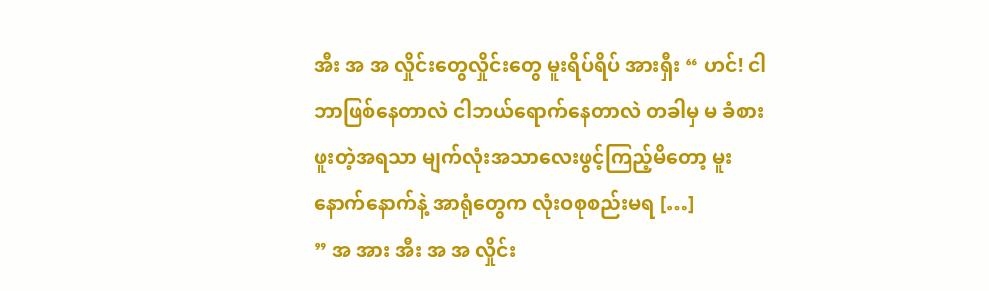အီး အ အ လှိုင်းတွေလှိုင်းတွေ မူးရိပ်ရိပ် အားရှီး “ ဟင်! ငါဘာဖြစ်နေတာလဲ ငါဘယ်ရောက်နေတာလဲ တခါမှ မ ခံစားဖူးတဲ့အရသာ မျက်လုံးအသာလေးဖွင့်ကြည့်မိတော့ မူးနောက်နောက်နဲ့ အာရုံတွေက လုံးဝစုစည်းမရ […]
” အ အား အီး အ အ လှိုင်း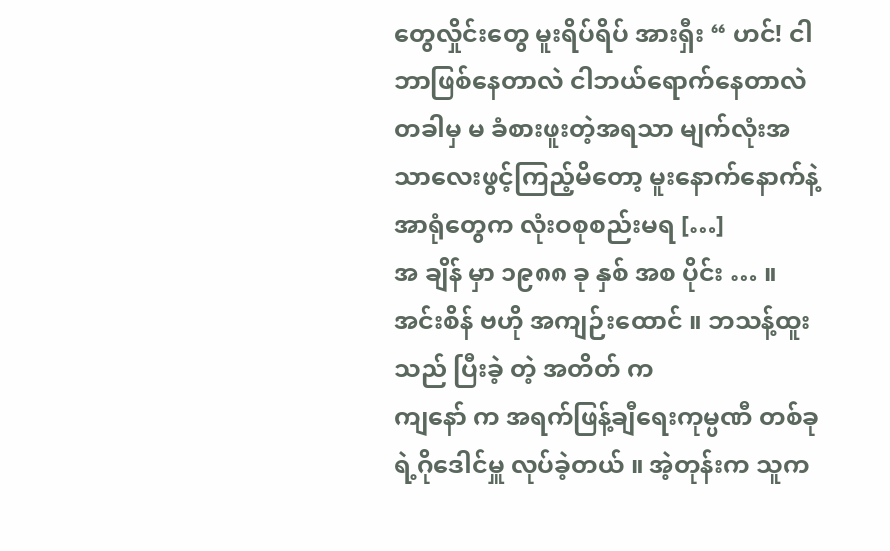တွေလှိုင်းတွေ မူးရိပ်ရိပ် အားရှီး “ ဟင်! ငါဘာဖြစ်နေတာလဲ ငါဘယ်ရောက်နေတာလဲ တခါမှ မ ခံစားဖူးတဲ့အရသာ မျက်လုံးအသာလေးဖွင့်ကြည့်မိတော့ မူးနောက်နောက်နဲ့ အာရုံတွေက လုံးဝစုစည်းမရ […]
အ ချိန် မှာ ၁၉၈၈ ခု နှစ် အစ ပိုင်း … ။ အင်းစိန် ဗဟို အကျဉ်းထောင် ။ ဘသန့်ထူး သည် ပြီးခဲ့ တဲ့ အတိတ် က
ကျနော် က အရက်ဖြန့်ချီရေးကုမ္ပဏီ တစ်ခုရဲ့ဂိုဒေါင်မှူ လုပ်ခဲ့တယ် ။ အဲ့တုန်းက သူက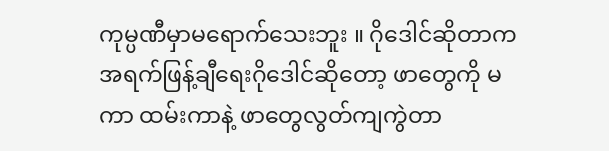ကုမ္ပဏီမှာမရောက်သေးဘူး ။ ဂိုဒေါင်ဆိုတာက အရက်ဖြန့်ချီရေးဂိုဒေါင်ဆိုတော့ ဖာတွေကို မကာ ထမ်းကာနဲ့ ဖာတွေလွတ်ကျကွဲတာ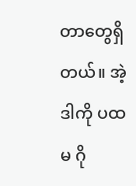တာတွေရှိတယ်။ အဲ့ဒါကို ပထမ ဂို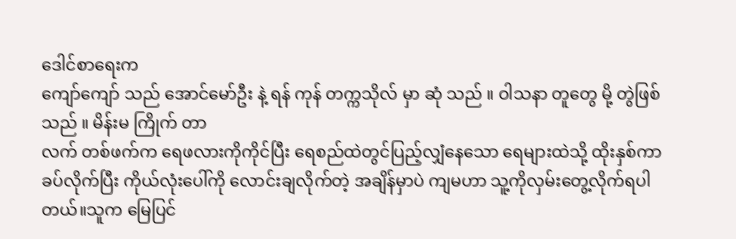ဒေါင်စာရေးက
ကျော်ကျော် သည် အောင်မော်ဦး နဲ့ ရန် ကုန် တက္ကသိုလ် မှာ ဆုံ သည် ။ ဝါသနာ တူတွေ မို့ တွဲဖြစ် သည် ။ မိန်းမ ကြိုက် တာ
လက် တစ်ဖက်က ရေဖလားကိုကိုင်ပြီး ရေစည်ထဲတွင်ပြည့်လျှံနေသော ရေများထဲသို့ ထိုးနှစ်ကာ ခပ်လိုက်ပြီး ကိုယ်လုံးပေါ်ကို လောင်းချလိုက်တဲ့ အချိန်မှာပဲ ကျမဟာ သူ့ကိုလှမ်းတွေ့လိုက်ရပါတယ်။သူက မြေပြင်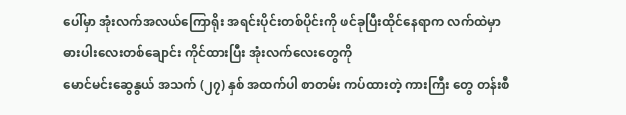ပေါ်မှာ အုံးလက်အလယ်ကြောရိုး အရင်းပိုင်းတစ်ပိုင်းကို ဖင်ခုပြီးထိုင်နေရာက လက်ထဲမှာ ဓားပါးလေးတစ်ချောင်း ကိုင်ထားပြီး အုံးလက်လေးတွေကို
မောင်မင်းဆွေနွယ် အသက် (၂၇) နှစ် အထက်ပါ စာတမ်း ကပ်ထားတဲ့ ကားကြီး တွေ တန်းစီ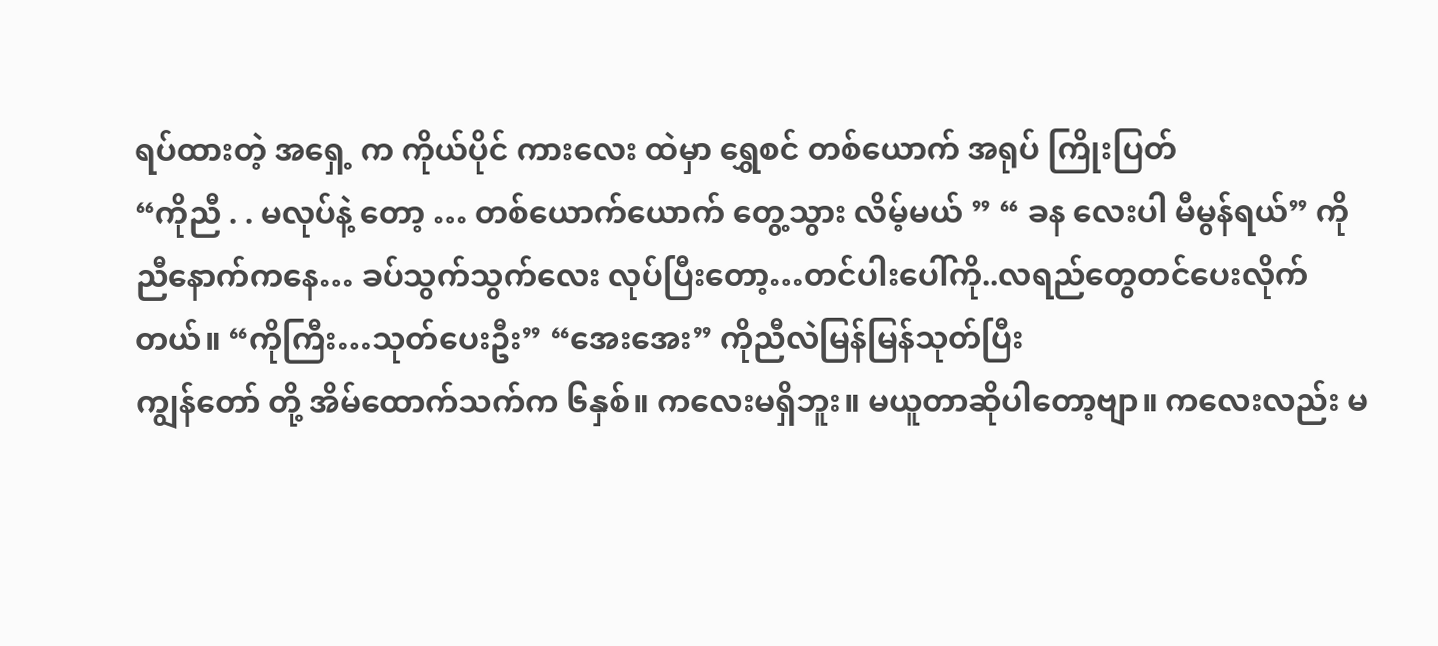ရပ်ထားတဲ့ အရှေ့ က ကိုယ်ပိုင် ကားလေး ထဲမှာ ရွှေစင် တစ်ယောက် အရုပ် ကြိုးပြတ်
“ကိုညီ . . မလုပ်နဲ့ တော့ … တစ်ယောက်ယောက် တွေ့သွား လိမ့်မယ် ” “ ခန လေးပါ မီမွန်ရယ်” ကိုညီနောက်ကနေ… ခပ်သွက်သွက်လေး လုပ်ပြီးတော့…တင်ပါးပေါ်ကို..လရည်တွေတင်ပေးလိုက်တယ်။ “ကိုကြီး…သုတ်ပေးဦး” “အေးအေး” ကိုညီလဲမြန်မြန်သုတ်ပြီး
ကျွန်တော် တို့ အိမ်ထောက်သက်က ၆နှစ်။ ကလေးမရှိဘူး။ မယူတာဆိုပါတော့ဗျာ။ ကလေးလည်း မ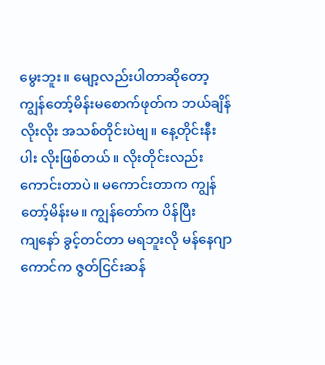မွေးဘူး။ မျော့လည်းပါတာဆိုတော့ ကျွန်တော့်မိန်းမစောက်ဖုတ်က ဘယ်ချိန်လိုးလိုး အသစ်တိုင်းပဲဗျ။ နေ့တိုင်းနီးပါး လိုးဖြစ်တယ်။ လိုးတိုင်းလည်း ကောင်းတာပဲ။ မကောင်းတာက ကျွန်တော့်မိန်းမ။ ကျွန်တော်က ပိန်ပြီး
ကျနော် ခွင့်တင်တာ မရဘူးလို မန်နေဂျာ ကောင်က ဇွတ်ငြင်းဆန်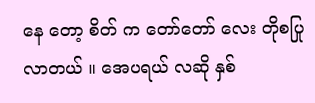နေ တော့ စိတ် က တော်တော် လေး တိုစပြု လာတယ် ။ အေပရယ် လဆို နှစ်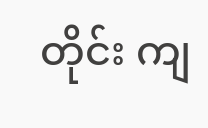တိုင်း ကျ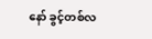နော် ခွင့်တစ်လ